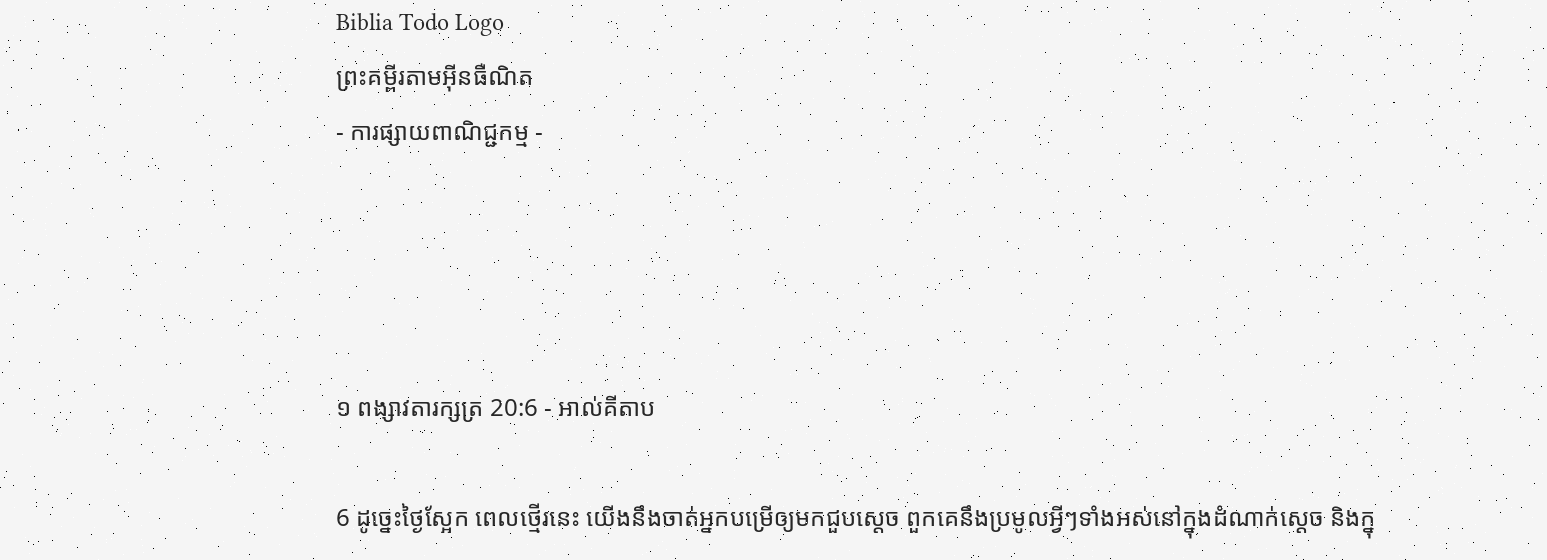Biblia Todo Logo
ព្រះគម្ពីរតាមអ៊ីនធឺណិត
- ការផ្សាយពាណិជ្ជកម្ម -




១ ពង្សាវ‌តារ‌ក្សត្រ 20:6 - អាល់គីតាប

6 ដូច្នេះថ្ងៃស្អែក ពេលថ្មើរនេះ យើងនឹងចាត់អ្នកបម្រើឲ្យមកជួបស្តេច ពួកគេនឹងប្រមូលអ្វីៗទាំងអស់នៅក្នុងដំណាក់ស្តេច និងក្នុ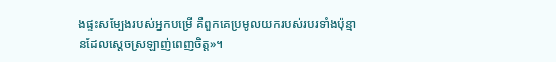ងផ្ទះសម្បែងរបស់អ្នកបម្រើ គឺពួកគេប្រមូលយករបស់របរទាំងប៉ុន្មានដែលស្តេចស្រឡាញ់ពេញចិត្ត»។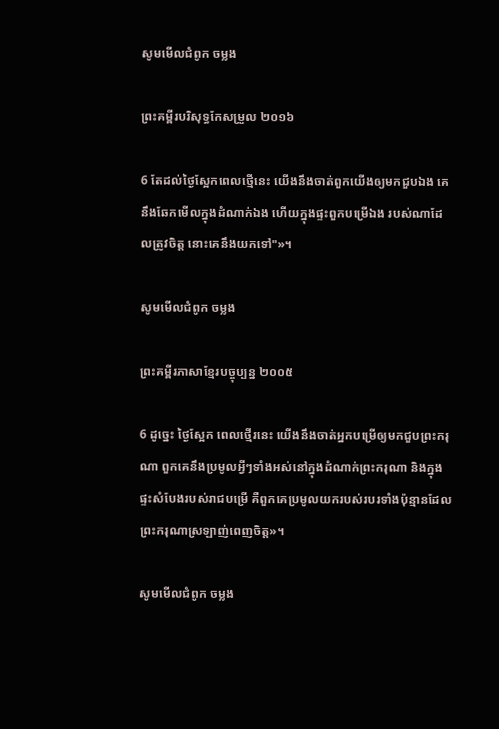សូមមើលជំពូក ចម្លង

ព្រះគម្ពីរបរិសុទ្ធកែសម្រួល ២០១៦

6 តែដល់ថ្ងៃស្អែកពេលថ្មើនេះ យើងនឹងចាត់ពួកយើងឲ្យមកជួបឯង គេនឹងឆែកមើលក្នុងដំណាក់ឯង ហើយក្នុងផ្ទះពួកបម្រើឯង របស់ណាដែលត្រូវចិត្ត នោះគេនឹងយកទៅ"»។

សូមមើលជំពូក ចម្លង

ព្រះគម្ពីរភាសាខ្មែរបច្ចុប្បន្ន ២០០៥

6 ដូច្នេះ ថ្ងៃស្អែក ពេលថ្មើរនេះ យើងនឹងចាត់អ្នកបម្រើឲ្យមកជួបព្រះ‌ករុណា ពួកគេនឹងប្រមូលអ្វីៗទាំងអស់នៅក្នុងដំណាក់ព្រះ‌ករុណា និងក្នុងផ្ទះសំបែងរបស់រាជបម្រើ គឺពួកគេប្រមូលយករបស់របរទាំងប៉ុន្មានដែលព្រះ‌ករុណាស្រឡាញ់ពេញចិត្ត»។

សូមមើលជំពូក ចម្លង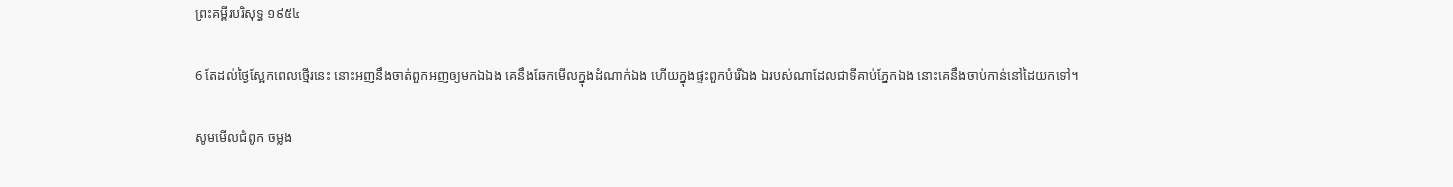ព្រះគម្ពីរបរិសុទ្ធ ១៩៥៤

6 តែដល់ថ្ងៃស្អែកពេលថ្មើរនេះ នោះអញនឹងចាត់ពួកអញឲ្យមកឯឯង គេនឹងឆែកមើលក្នុងដំណាក់ឯង ហើយក្នុងផ្ទះពួកបំរើឯង ឯរបស់ណាដែលជាទីគាប់ភ្នែកឯង នោះគេនឹងចាប់កាន់នៅដៃយកទៅ។

សូមមើលជំពូក ចម្លង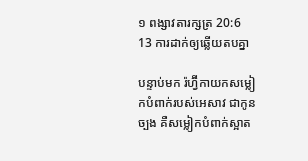១ ពង្សាវ‌តារ‌ក្សត្រ 20:6
13 ការដាក់ឲ្យឆ្លើយតបគ្នា

បន្ទាប់មក រ៉ហ្វ៊ីកាយកសម្លៀកបំពាក់របស់អេសាវ ជាកូនច្បង គឺសម្លៀកបំពាក់ស្អាត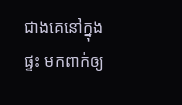ជាងគេនៅក្នុងផ្ទះ មកពាក់ឲ្យ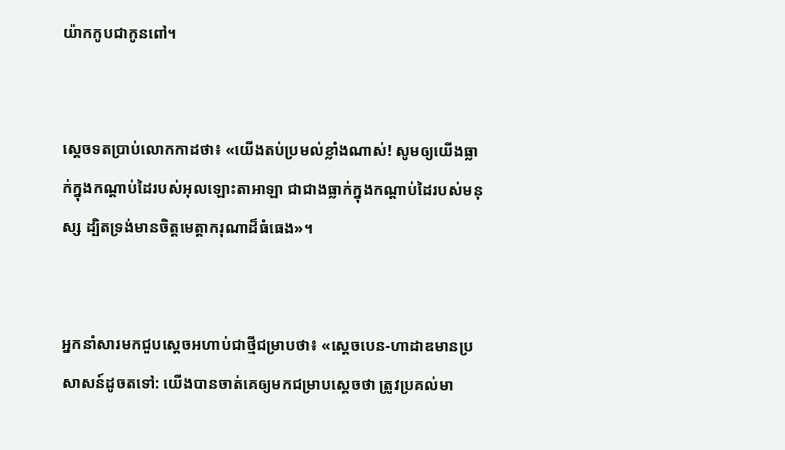យ៉ាកកូបជាកូនពៅ។


ស្តេចទតប្រាប់លោកកាដថា៖ «យើងតប់‌ប្រមល់ខ្លាំងណាស់! សូមឲ្យយើងធ្លាក់ក្នុងកណ្ដាប់ដៃរបស់អុលឡោះ‌តាអាឡា ជាជាងធ្លាក់ក្នុងកណ្តាប់ដៃរបស់មនុស្ស ដ្បិតទ្រង់មានចិត្តមេត្តា‌ករុណាដ៏ធំធេង»។


អ្នកនាំសារមកជួបស្តេចអហាប់ជាថ្មីជម្រាបថា៖ «ស្តេចបេន-ហា‌ដាឌមានប្រសាសន៍ដូចតទៅ: យើងបានចាត់គេឲ្យមកជម្រាបស្តេចថា ត្រូវប្រគល់មា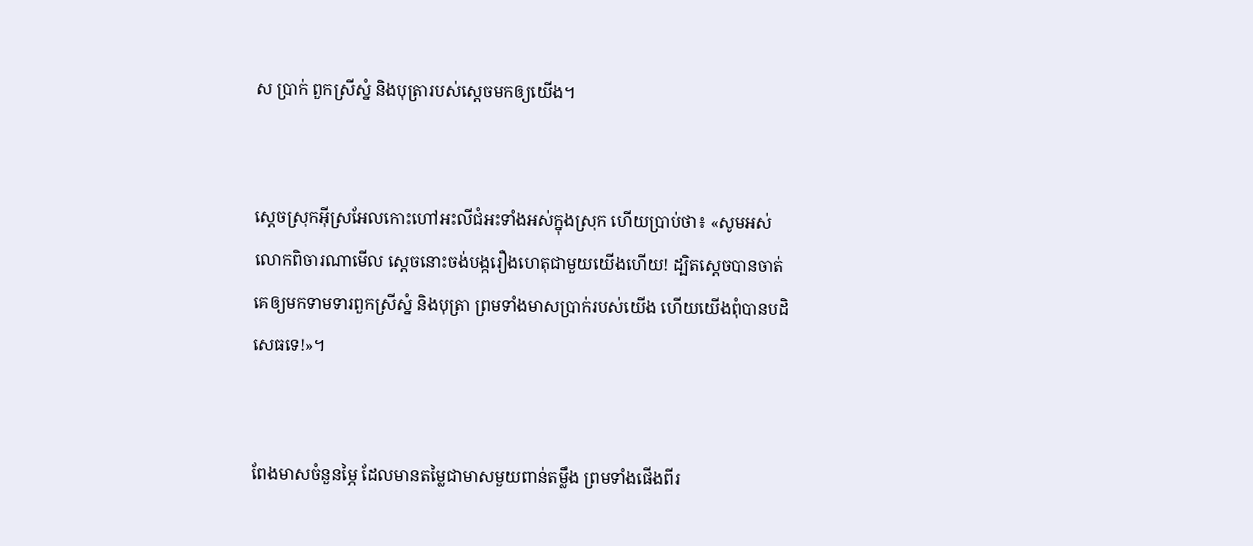ស ប្រាក់ ពួកស្រីស្នំ និងបុត្រារបស់ស្តេចមកឲ្យយើង។


ស្តេចស្រុកអ៊ីស្រ‌អែលកោះហៅអះលី‌ជំអះទាំងអស់ក្នុងស្រុក ហើយប្រាប់ថា៖ «សូមអស់លោកពិចារ‌ណាមើល ស្តេចនោះចង់បង្ករឿងហេតុជាមួយយើងហើយ! ដ្បិតស្តេចបានចាត់គេឲ្យមកទាម‌ទារពួកស្រីស្នំ និងបុត្រា ព្រមទាំងមាសប្រាក់របស់យើង ហើយយើងពុំបានបដិសេធទេ!»។


ពែងមាសចំនួនម្ភៃ ដែលមានតម្លៃជាមាសមួយពាន់តម្លឹង ព្រមទាំងផើងពីរ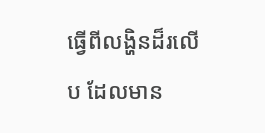ធ្វើពីលង្ហិនដ៏រលើប ដែលមាន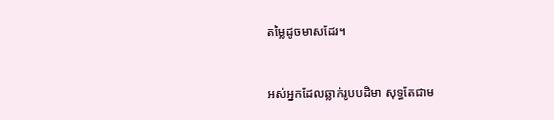តម្លៃដូចមាសដែរ។


អស់អ្នកដែលឆ្លាក់រូបបដិមា សុទ្ធតែជាម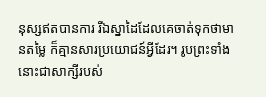នុស្សឥតបានការ រីឯស្នា‌ដៃដែលគេចាត់ទុកថាមានតម្លៃ ក៏គ្មានសារប្រយោជន៍អ្វីដែរ។ រូបព្រះទាំងនោះជាសាក្សីរបស់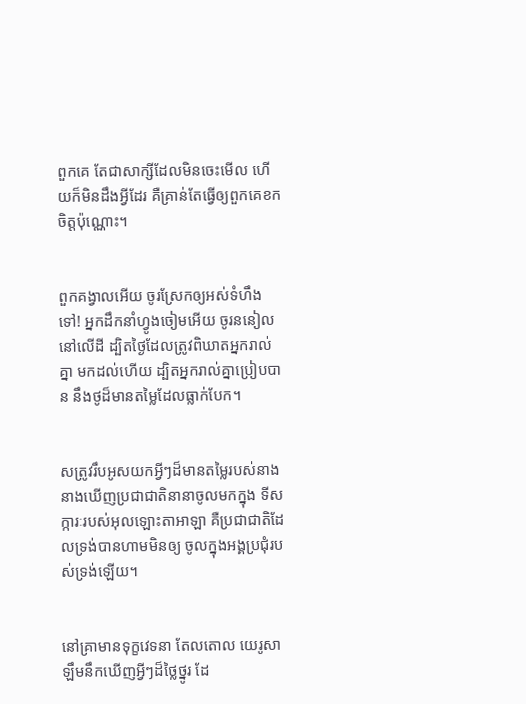ពួកគេ តែជាសាក្សីដែលមិនចេះមើល ហើយក៏មិនដឹងអ្វីដែរ គឺគ្រាន់តែធ្វើឲ្យពួកគេខកចិត្តប៉ុណ្ណោះ។


ពួកគង្វាលអើយ ចូរស្រែកឲ្យអស់ទំហឹងទៅ! អ្នកដឹកនាំហ្វូងចៀមអើយ ចូរននៀលនៅលើដី ដ្បិតថ្ងៃដែលត្រូវពិឃាតអ្នករាល់គ្នា មកដល់ហើយ ដ្បិតអ្នករាល់គ្នាប្រៀបបាន នឹងថូដ៏មានតម្លៃដែលធ្លាក់បែក។


សត្រូវរឹបអូសយកអ្វីៗដ៏មានតម្លៃរបស់នាង នាងឃើញប្រជា‌ជាតិនានាចូលមកក្នុង ទី‌សក្ការៈរបស់អុលឡោះ‌តាអាឡា គឺប្រជា‌ជាតិដែលទ្រង់បានហាមមិនឲ្យ ចូលក្នុងអង្គប្រជុំរបស់ទ្រង់ឡើយ។


នៅគ្រាមានទុក្ខវេទនា តែល‌តោល យេរូ‌សាឡឹមនឹកឃើញអ្វីៗដ៏ថ្លៃ‌ថ្នូរ ដែ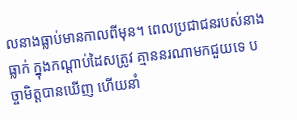លនាងធ្លាប់មានកាលពីមុន។ ពេលប្រជា‌ជនរបស់នាងធ្លាក់ ក្នុងកណ្ដាប់ដៃសត្រូវ គ្មាននរណាមកជួយទេ បច្ចា‌មិត្តបានឃើញ ហើយនាំ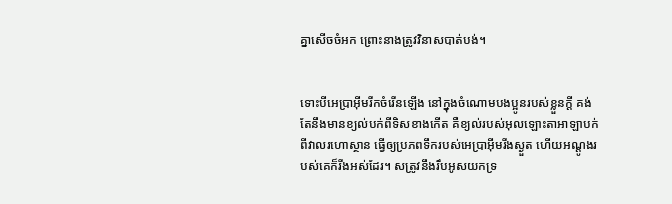គ្នាសើចចំអក ព្រោះនាងត្រូវវិនាសបាត់បង់។


ទោះបីអេប្រាអ៊ីមរីកចំរើនឡើង នៅក្នុងចំណោមបងប្អូនរបស់ខ្លួនក្តី គង់តែនឹងមានខ្យល់បក់ពីទិសខាងកើត គឺខ្យល់របស់អុលឡោះ‌តាអាឡាបក់ពីវាលរហោ‌ស្ថាន ធ្វើឲ្យប្រភពទឹករបស់អេប្រាអ៊ីមរីងស្ងួត ហើយអណ្ដូងរបស់គេក៏រីងអស់ដែរ។ សត្រូវនឹងរឹបអូសយកទ្រ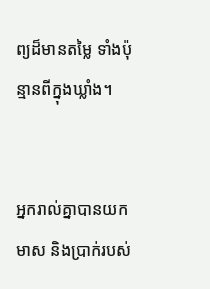ព្យដ៏មានតម្លៃ ទាំងប៉ុន្មានពីក្នុងឃ្លាំង។


អ្នករាល់គ្នាបានយកមាស និងប្រាក់របស់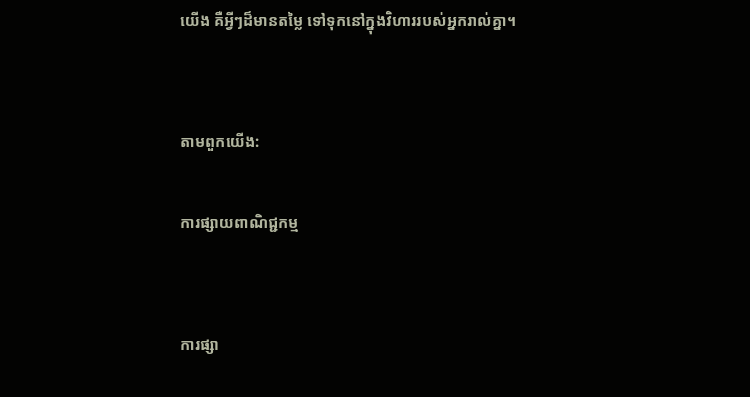យើង គឺអ្វីៗដ៏មានតម្លៃ ទៅទុកនៅក្នុងវិហាររបស់អ្នករាល់គ្នា។


តាមពួកយើង:

ការផ្សាយពាណិជ្ជកម្ម


ការផ្សា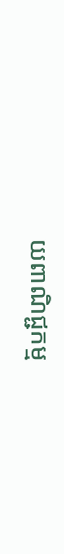យពាណិជ្ជកម្ម